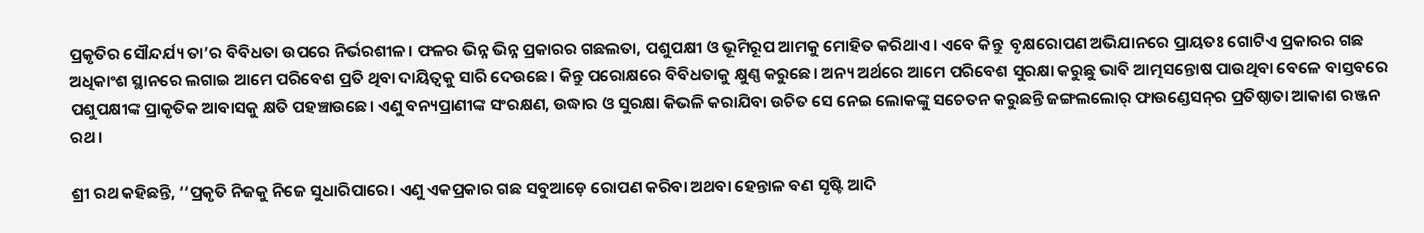ପ୍ରକୃତିର ‌ସୌନ୍ଦର୍ଯ୍ୟ ତା’ର ବିବିଧତା ଉପରେ ନିର୍ଭରଶୀଳ। ଫଳର ଭିନ୍ନ ଭିନ୍ନ ପ୍ରକାରର ଗଛଲତା, ପଶୁପକ୍ଷୀ ଓ ଭୂମିରୂପ ଆମକୁ ମୋହିତ କରିଥାଏ। ଏବେ କିନ୍ତୁ  ବୃକ୍ଷରୋପଣ ଅଭିଯାନରେ ପ୍ରାୟତଃ ଗୋଟିଏ ପ୍ରକାରର ଗଛ ଅଧିକାଂଶ ସ୍ଥାନରେ ଲଗାଇ ଆମେ ପରିବେଶ ପ୍ରତି ଥିବା ଦାୟିତ୍ବକୁ ସାରି ଦେଉଛେ। କିନ୍ତୁ ପରୋକ୍ଷରେ ବିବିଧତାକୁ କ୍ଷୁଣ୍ଣ କରୁଛେ। ଅନ୍ୟ ଅର୍ଥରେ ଆମେ ପରିବେଶ ସୁରକ୍ଷା କରୁଛୁ ଭାବି ଆତ୍ମସନ୍ତୋଷ ପାଉଥିବା ବେଳେ ବାସ୍ତବରେ ପଶୁପକ୍ଷୀଙ୍କ ପ୍ରାକୃତିକ ଆବାସକୁ କ୍ଷତି ପହଞ୍ଚାଉଛେ। ଏଣୁ ବନ୍ୟପ୍ରାଣୀଙ୍କ ସଂରକ୍ଷଣ, ଉଦ୍ଧାର ଓ ସୁରକ୍ଷା କିଭଳି କରାଯିବା ଉଚିତ ସେ ନେଇ ଲୋକଙ୍କୁ ସଚେତନ କରୁଛନ୍ତି ଜଙ୍ଗଲଲୋର୍‌ ଫାଉଣ୍ଡେସନ୍‌ର ପ୍ରତିଷ୍ଠାତା ଆକାଶ ରଞ୍ଜନ ରଥ।

ଶ୍ରୀ ରଥ କହିଛନ୍ତି, ‘‘ପ୍ରକୃତି ନିଜକୁ ନିଜେ ସୁଧାରିପାରେ। ଏଣୁ ଏକପ୍ରକାର ଗଛ ସବୁଆଡ଼େ ରୋପଣ କରିବା ଅଥବା ହେନ୍ତାଳ ବଣ ସୃଷ୍ଟି ଆଦି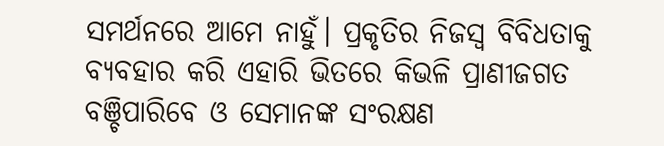ସମର୍ଥନରେ ଆମେ ନାହୁଁ। ପ୍ରକୃତିର ନିଜସ୍ବ ବିବିଧତାକୁ  ବ୍ୟବହାର କରି ଏହାରି ଭିତରେ କିଭଳି ପ୍ରାଣୀଜଗତ ବଞ୍ଚିପାରିବେ ଓ ସେମାନଙ୍କ ସଂରକ୍ଷଣ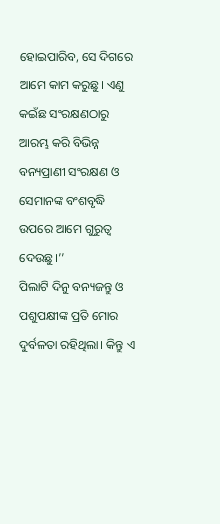ହୋଇପାରିବ, ସେ ଦିଗରେ ଆମେ କାମ କରୁଛୁ। ଏଣୁ କଇଁଛ ସଂରକ୍ଷଣଠାରୁ ଆରମ୍ଭ କରି ବିଭିନ୍ନ ବନ୍ୟପ୍ରାଣୀ ସଂରକ୍ଷଣ ଓ ସେମାନଙ୍କ ବଂଶବୃଦ୍ଧି ଉପରେ ଆମେ ଗୁରୁତ୍ବ ଦେଉଛୁ।’’
ପିଲାଟି ଦିନୁ ବନ୍ୟଜନ୍ତୁ ଓ ପଶୁପକ୍ଷୀଙ୍କ ପ୍ରତି ମୋର ଦୁର୍ବଳତା ରହିଥିଲା। କିନ୍ତୁ ଏ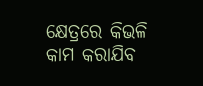କ୍ଷେତ୍ରରେ କିଭଳି କାମ କରାଯିବ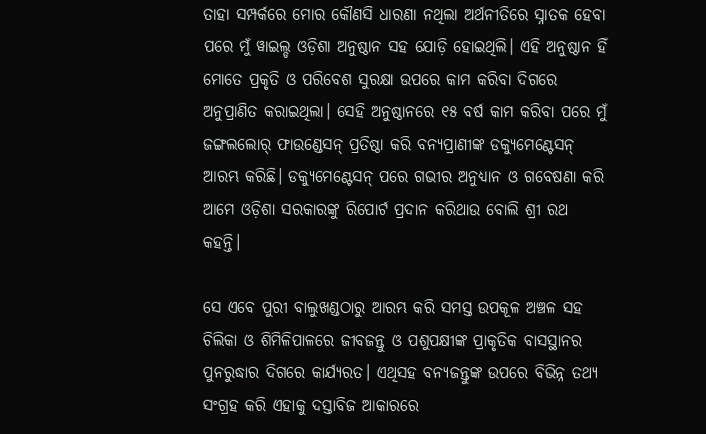ତାହା ସମ୍ପର୍କରେ ମୋର କୌଣସି ଧାରଣା ନଥିଲା ଅର୍ଥନୀତିରେ ସ୍ନାତକ ହେବା ପରେ ମୁଁ ୱାଇଲ୍ଡ ଓଡ଼ିଶା ଅନୁଷ୍ଠାନ ସହ ଯୋଡ଼ି ହୋଇଥିଲି। ଏହି ଅନୁଷ୍ଠାନ ହିଁ ମୋତେ ପ୍ରକୃତି ଓ ପରିବେଶ ସୁରକ୍ଷା ଉପରେ କାମ କରିବା ଦିଗରେ ଅନୁପ୍ରାଣିତ କରାଇଥିଲା। ସେହି ଅନୁଷ୍ଠାନରେ ୧୫ ବର୍ଷ କାମ କରିବା ପରେ ମୁଁ ଜଙ୍ଗଲଲୋର୍ ଫାଉଣ୍ଡେସନ୍ ପ୍ରତିଷ୍ଠା କରି ବନ୍ୟପ୍ରାଣୀଙ୍କ ଡକ୍ୟୁମେଣ୍ଟେସନ୍ ଆରମ୍ଭ କରିଛି। ଡକ୍ୟୁମେଣ୍ଟେସନ୍ ପରେ ଗଭୀର ଅନୁଧ୍ୟାନ ଓ ଗବେଷଣା କରି ଆମେ ଓଡ଼ିଶା ସରକାରଙ୍କୁ ରିପୋର୍ଟ ପ୍ରଦାନ କରିଥାଉ ବୋଲି ଶ୍ରୀ ରଥ କହନ୍ତି।

ସେ ଏବେ ପୁରୀ ବାଲୁଖଣ୍ଡଠାରୁ ଆରମ୍ଭ କରି ସମସ୍ତ ଉପକୂଳ ଅଞ୍ଚଳ ସହ ଚିଲିକା ଓ ଶିମିଳିପାଳରେ ଜୀବଜନ୍ତୁ ଓ ପଶୁପକ୍ଷୀଙ୍କ ପ୍ରାକୃତିକ ବାସସ୍ଥାନର ପୁନରୁଦ୍ଧାର ଦିଗରେ କାର୍ଯ୍ୟରତ। ଏଥିସହ ବନ୍ୟଜନ୍ତୁଙ୍କ ଉପରେ ବିଭିନ୍ନ ତଥ୍ୟ ସଂଗ୍ରହ କରି ଏହାକୁ ଦସ୍ତାବିଜ ଆକାରରେ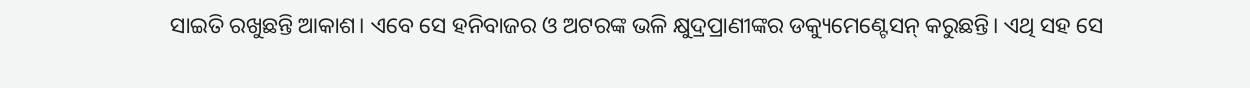ସାଇତି ରଖୁଛନ୍ତି ଆକାଶ। ଏବେ ସେ ହନିବାଜର ଓ ଅଟରଙ୍କ ଭଳି କ୍ଷୁଦ୍ରପ୍ରାଣୀଙ୍କର ଡକ୍ୟୁମେଣ୍ଟେସନ୍ କରୁଛନ୍ତି। ଏଥି ସହ ସେ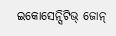ଇକୋସେନ୍ସିଟିଭ୍ ଜୋନ୍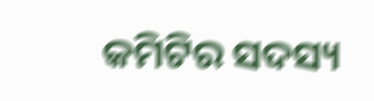କମିଟିର ସଦସ୍ୟ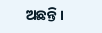ଅଛନ୍ତି।